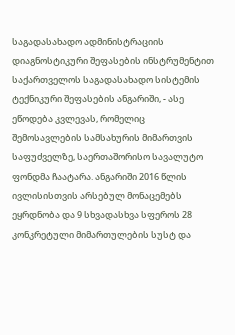საგადასახადო ადმინისტრაციის დიაგნოსტიკური შეფასების ინსტრუმენტით საქართველოს საგადასახადო სისტემის ტექნიკური შეფასების ანგარიში, - ასე ეწოდება კვლევას, რომელიც შემოსავლების სამსახურის მიმართვის საფუძველზე, საერთაშორისო სავალუტო ფონდმა ჩაატარა. ანგარიში 2016 წლის ივლისისთვის არსებულ მონაცემებს ეყრდნობა და 9 სხვადასხვა სფეროს 28 კონკრეტული მიმართულების სუსტ და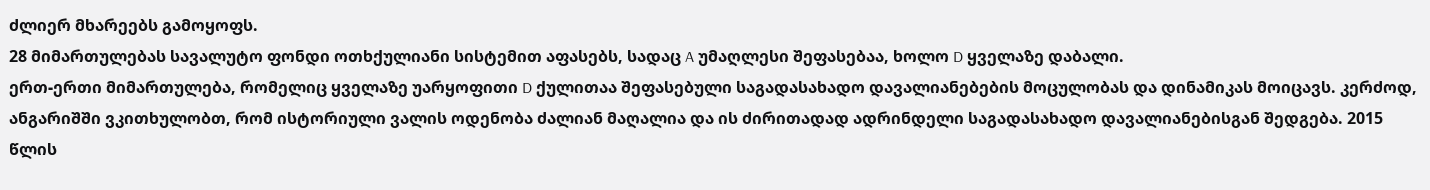ძლიერ მხარეებს გამოყოფს.
28 მიმართულებას სავალუტო ფონდი ოთხქულიანი სისტემით აფასებს, სადაც A უმაღლესი შეფასებაა, ხოლო D ყველაზე დაბალი.
ერთ-ერთი მიმართულება, რომელიც ყველაზე უარყოფითი D ქულითაა შეფასებული საგადასახადო დავალიანებების მოცულობას და დინამიკას მოიცავს. კერძოდ, ანგარიშში ვკითხულობთ, რომ ისტორიული ვალის ოდენობა ძალიან მაღალია და ის ძირითადად ადრინდელი საგადასახადო დავალიანებისგან შედგება. 2015 წლის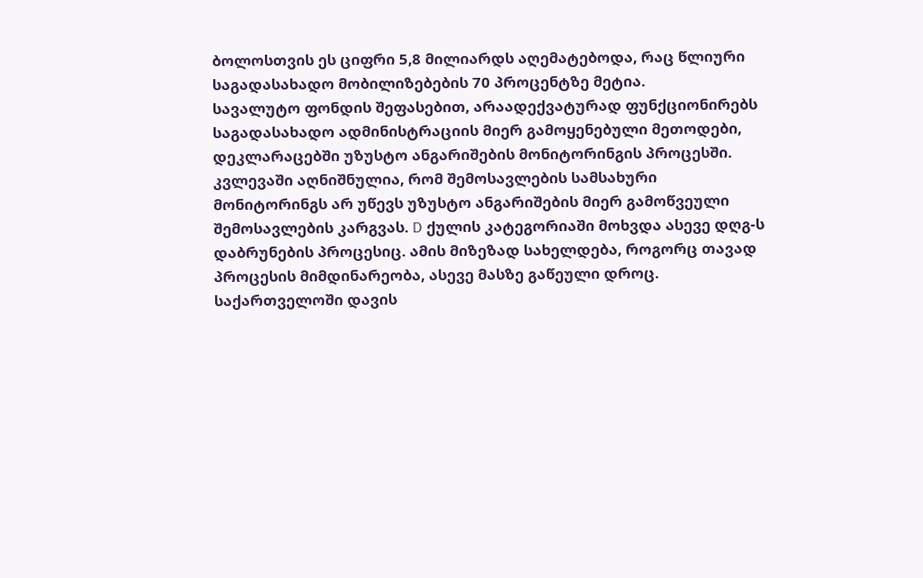ბოლოსთვის ეს ციფრი 5,8 მილიარდს აღემატებოდა, რაც წლიური საგადასახადო მობილიზებების 70 პროცენტზე მეტია.
სავალუტო ფონდის შეფასებით, არაადექვატურად ფუნქციონირებს საგადასახადო ადმინისტრაციის მიერ გამოყენებული მეთოდები, დეკლარაცებში უზუსტო ანგარიშების მონიტორინგის პროცესში. კვლევაში აღნიშნულია, რომ შემოსავლების სამსახური მონიტორინგს არ უწევს უზუსტო ანგარიშების მიერ გამოწვეული შემოსავლების კარგვას. D ქულის კატეგორიაში მოხვდა ასევე დღგ-ს დაბრუნების პროცესიც. ამის მიზეზად სახელდება, როგორც თავად პროცესის მიმდინარეობა, ასევე მასზე გაწეული დროც.
საქართველოში დავის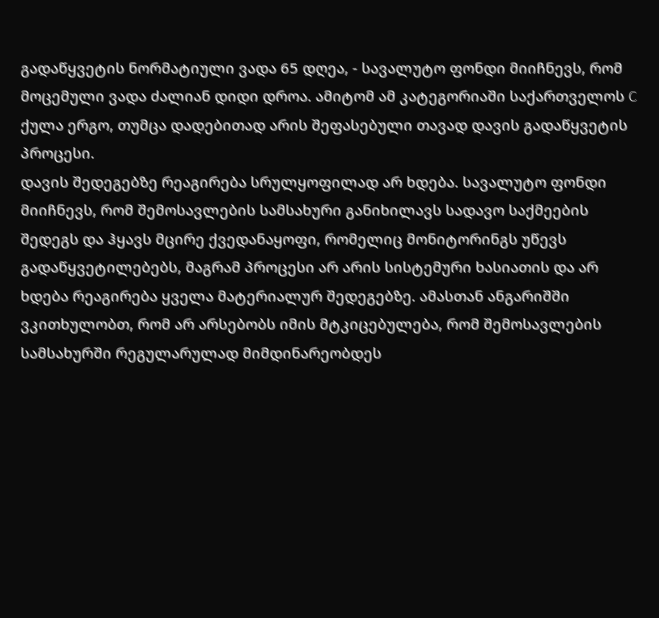გადაწყვეტის ნორმატიული ვადა 65 დღეა, - სავალუტო ფონდი მიიჩნევს, რომ მოცემული ვადა ძალიან დიდი დროა. ამიტომ ამ კატეგორიაში საქართველოს C ქულა ერგო, თუმცა დადებითად არის შეფასებული თავად დავის გადაწყვეტის პროცესი.
დავის შედეგებზე რეაგირება სრულყოფილად არ ხდება. სავალუტო ფონდი მიიჩნევს, რომ შემოსავლების სამსახური განიხილავს სადავო საქმეების შედეგს და ჰყავს მცირე ქვედანაყოფი, რომელიც მონიტორინგს უწევს გადაწყვეტილებებს, მაგრამ პროცესი არ არის სისტემური ხასიათის და არ ხდება რეაგირება ყველა მატერიალურ შედეგებზე. ამასთან ანგარიშში ვკითხულობთ, რომ არ არსებობს იმის მტკიცებულება, რომ შემოსავლების სამსახურში რეგულარულად მიმდინარეობდეს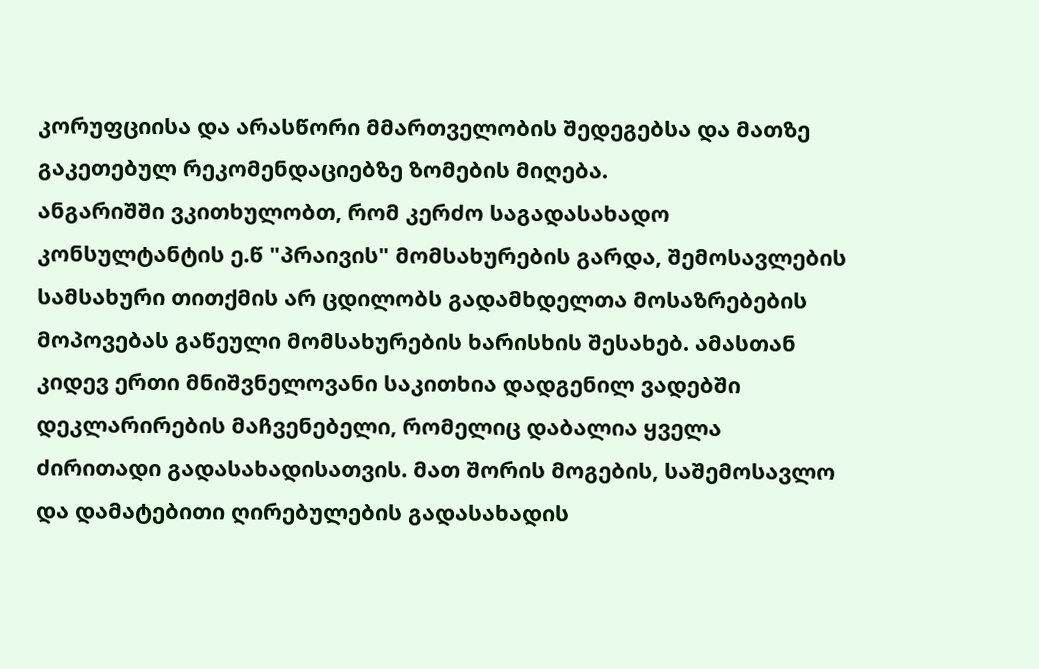კორუფციისა და არასწორი მმართველობის შედეგებსა და მათზე გაკეთებულ რეკომენდაციებზე ზომების მიღება.
ანგარიშში ვკითხულობთ, რომ კერძო საგადასახადო კონსულტანტის ე.წ "პრაივის" მომსახურების გარდა, შემოსავლების სამსახური თითქმის არ ცდილობს გადამხდელთა მოსაზრებების მოპოვებას გაწეული მომსახურების ხარისხის შესახებ. ამასთან კიდევ ერთი მნიშვნელოვანი საკითხია დადგენილ ვადებში დეკლარირების მაჩვენებელი, რომელიც დაბალია ყველა ძირითადი გადასახადისათვის. მათ შორის მოგების, საშემოსავლო და დამატებითი ღირებულების გადასახადის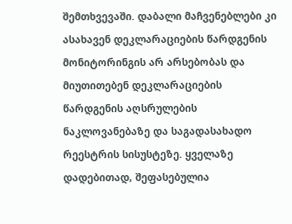შემთხვევაში. დაბალი მაჩვენებლები კი ასახავენ დეკლარაციების წარდგენის მონიტორინგის არ არსებობას და მიუთითებენ დეკლარაციების წარდგენის აღსრულების ნაკლოვანებაზე და საგადასახადო რეესტრის სისუსტეზე. ყველაზე დადებითად, შეფასებულია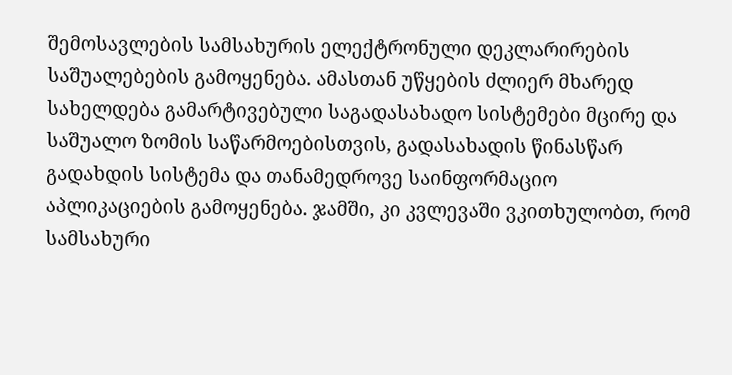შემოსავლების სამსახურის ელექტრონული დეკლარირების საშუალებების გამოყენება. ამასთან უწყების ძლიერ მხარედ სახელდება გამარტივებული საგადასახადო სისტემები მცირე და საშუალო ზომის საწარმოებისთვის, გადასახადის წინასწარ გადახდის სისტემა და თანამედროვე საინფორმაციო აპლიკაციების გამოყენება. ჯამში, კი კვლევაში ვკითხულობთ, რომ სამსახური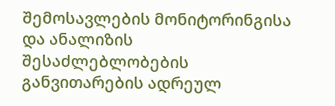შემოსავლების მონიტორინგისა და ანალიზის შესაძლებლობების განვითარების ადრეულ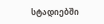სტადიებში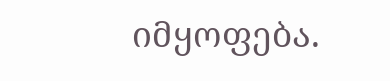იმყოფება.